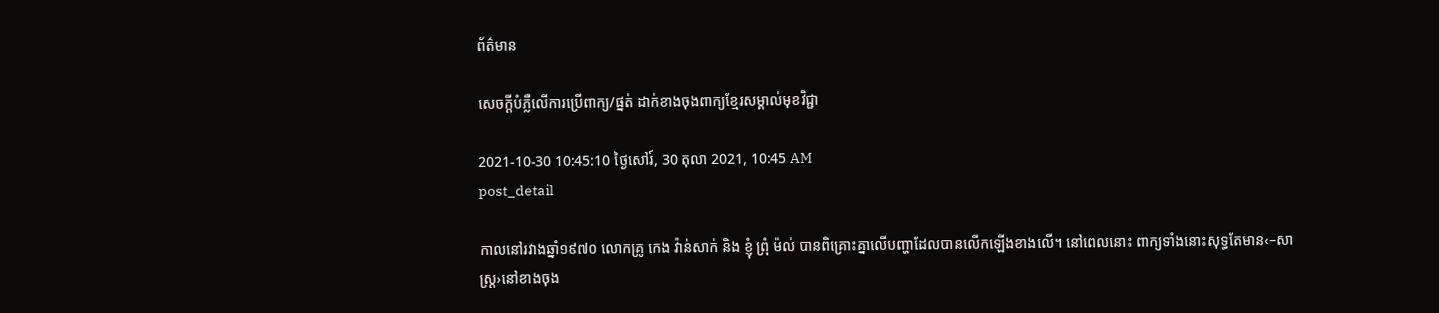ព័ត៌មាន

សេចក្ដីបំភ្លឺលើការប្រើពាក្យ/ផ្នត់ ដាក់ខាងចុងពាក្យខ្មែរសម្គាល់មុខវិជ្ជា

2021-10-30 10:45:10 ថ្ងៃសៅរ៍, 30 តុលា 2021, 10:45 AM
post_detail

កាលនៅរវាងឆ្នាំ១៩៧០ លោកគ្រូ កេង វ៉ាន់សាក់ និង ខ្ញុំ ព្រុំ ម៉ល់ បានពិគ្រោះគ្នាលើបញ្ហាដែលបានលើកឡើងខាងលើ។ នៅពេលនោះ ពាក្យទាំងនោះសុទ្ធតែមាន‹–សាស្ត្រ›នៅខាងចុង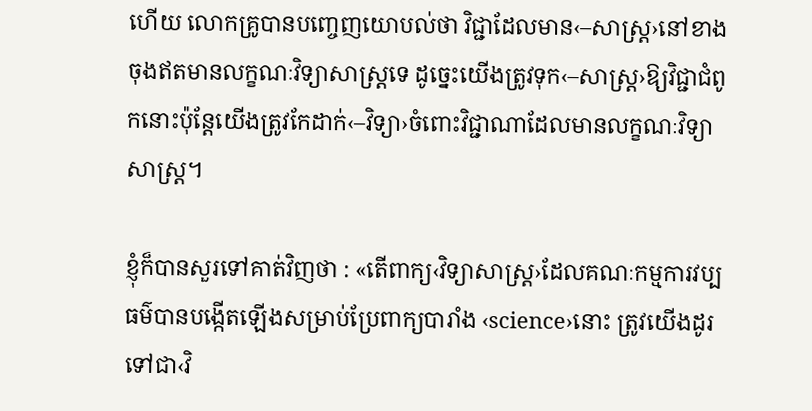ហើយ លោកគ្រូបានបញ្ចេញយោបល់ថា វិជ្ជាដែលមាន‹–សាស្ត្រ›នៅខាងចុងឥតមានលក្ខណៈវិទ្យាសាស្ត្រទេ ដូច្នេះយើងត្រូវទុក‹–សាស្ត្រ›ឱ្យវិជ្ជាជំពូកនោះប៉ុន្តែយើងត្រូវកែដាក់‹–វិទ្យា›ចំពោះវិជ្ជាណាដែលមានលក្ខណៈវិទ្យាសាស្ត្រ។

ខ្ញុំក៏បានសួរទៅគាត់វិញថា : «តើពាក្យ‹វិទ្យាសាស្ត្រ›ដែលគណៈកម្មការវប្បធម៌បានបង្កើតឡើងសម្រាប់ប្រែពាក្យបារាំង ‹science›នោះ ត្រូវយើងដូរទៅជា‹វិ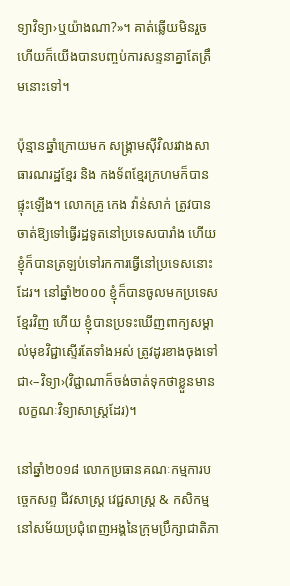ទ្យាវិទ្យា›ឬយ៉ាងណា?»។ គាត់ឆ្លើយមិនរួចហើយក៏យើងបានបញ្ចប់ការសន្ទនាគ្នាតែត្រឹមនោះទៅ។

ប៉ុន្មានឆ្នាំក្រោយមក សង្គ្រាមស៊ីវិលរវាងសាធារណរដ្ឋខ្មែរ និង កងទ័ពខ្មែរក្រហមក៏បានផ្ទុះឡើង។ លោកគ្រូ កេង វ៉ាន់សាក់ ត្រូវបានចាត់ឱ្យទៅធ្វើរដ្ឋទូតនៅប្រទេសបារាំង ហើយ ខ្ញុំក៏បានត្រឡប់ទៅរកការធ្វើនៅប្រទេសនោះដែរ។ នៅឆ្នាំ២០០០ ខ្ញុំក៏បានចូលមកប្រទេសខ្មែរវិញ ហើយ ខ្ញុំបានប្រទះឃើញពាក្យសម្គាល់មុខវិជ្ជាស្ទើរតែទាំងអស់ ត្រូវដូរខាងចុងទៅជា‹–វិទ្យា›(វិជ្ជាណាក៏ចង់ចាត់ទុកថាខ្លួនមានលក្ខណៈវិទ្យាសាស្ត្រដែរ)។

នៅឆ្នាំ២០១៨ លោកប្រធានគណៈកម្មការបច្ចេកសព្ទ ជីវសាស្ត្រ វេជ្ជសាស្ត្រ & កសិកម្ម នៅសម័យប្រជុំពេញអង្គនៃក្រុមប្រឹក្សាជាតិភា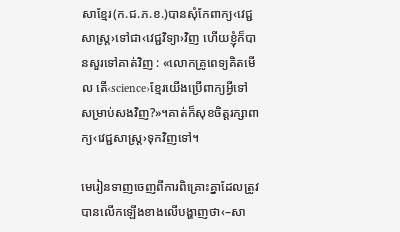សាខ្មែរ(ក.ជ.ភ.ខ.)បានសុំកែពាក្យ‹វេជ្ជសាស្ត្រ›ទៅជា‹វេជ្ជវិទ្យា›វិញ ហើយខ្ញុំក៏បានសួរទៅគាត់វិញ : «លោកគ្រូពេទ្យគិតមើល តើ‹science›ខ្មែរយើងប្រើពាក្យអ្វីទៅ សម្រាប់សងវិញ?»។គាត់ក៏សុខចិត្តរក្សាពាក្យ‹វេជ្ជសាស្ត្រ›ទុកវិញទៅ។

មេរៀនទាញចេញពីការពិគ្រោះគ្នាដែលត្រូវបានលើកឡើងខាងលើបង្ហាញថា‹–សា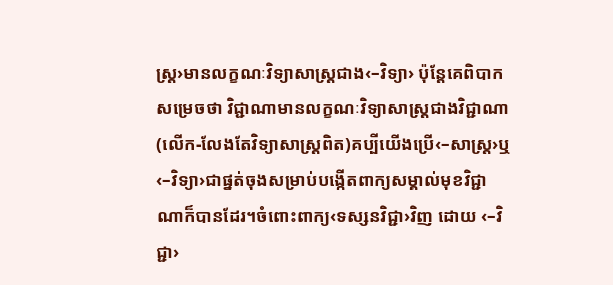ស្ត្រ›មានលក្ខណៈវិទ្យាសាស្ត្រជាង‹–វិទ្យា› ប៉ុន្តែគេពិបាកសម្រេចថា វិជ្ជាណាមានលក្ខណៈវិទ្យាសាស្ត្រជាងវិជ្ជាណា(លើក-លែងតែវិទ្យាសាស្ត្រពិត)គប្បីយើងប្រើ‹–សាស្ត្រ›ឬ‹–វិទ្យា›ជាផ្នត់ចុងសម្រាប់បង្កើតពាក្យសម្គាល់មុខវិជ្ជាណាក៏បានដែរ។ចំពោះពាក្យ‹ទស្សនវិជ្ជា›វិញ ដោយ ‹–វិជ្ជា›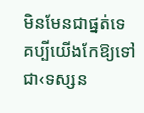មិនមែនជាផ្នត់ទេ គប្បីយើងកែឱ្យទៅជា‹ទស្សន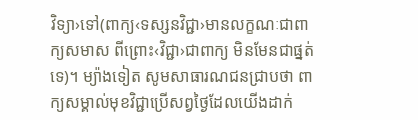វិទ្យា›ទៅ(ពាក្យ‹ទស្សនវិជ្ជា›មានលក្ខណៈជាពាក្យសមាស ពីព្រោះ‹វិជ្ជា›ជាពាក្យ មិនមែនជាផ្នត់ទេ)។ ម្យ៉ាងទៀត សូមសាធារណជនជ្រាបថា ពាក្យសម្គាល់មុខវិជ្ជាប្រើសព្វថ្ងៃដែលយើងដាក់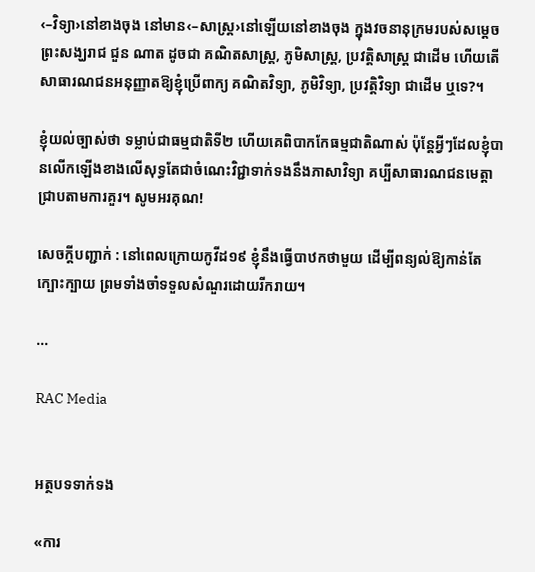‹–វិទ្យា›នៅខាងចុង នៅមាន‹–សាស្ត្រ›នៅឡើយនៅខាងចុង ក្នុងវចនានុក្រមរបស់សម្ដេចព្រះសង្ឃរាជ ជួន ណាត ដូចជា គណិតសាស្ត្រ, ភូមិសាស្ត្រ, ប្រវត្តិសាស្ត្រ ជាដើម ហើយតើសាធារណជនអនុញ្ញាតឱ្យខ្ញុំប្រើពាក្យ គណិតវិទ្យា, ភូមិវិទ្យា, ប្រវត្តិវិទ្យា ជាដើម ឬទេ?។

ខ្ញុំយល់ច្បាស់ថា ទម្លាប់ជាធម្មជាតិទី២ ហើយគេពិបាកកែធម្មជាតិណាស់ ប៉ុន្តែអ្វីៗដែលខ្ញុំបានលើកឡើងខាងលើសុទ្ធតែជាចំណេះវិជ្ជាទាក់ទងនឹងភាសាវិទ្យា គប្បីសាធារណជនមេត្តាជ្រាបតាមការគួរ។ សូមអរគុណ!

សេចក្ដីបញ្ជាក់ : នៅពេលក្រោយកូវីដ១៩ ខ្ញុំនឹងធ្វើបាឋកថាមួយ ដើម្បីពន្យល់ឱ្យកាន់តែក្បោះក្បាយ ព្រមទាំងចាំទទួលសំណួរដោយរីករាយ។

...

RAC Media


អត្ថបទទាក់ទង

«ការ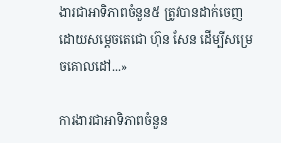ងារជាអាទិភាពចំនួន៥ ត្រូវបានដាក់ចេញដោយសម្តេចតេជោ ហ៊ុន សែន ដើម្បីសម្រេចគោលដៅ...»

ការងារជាអាទិភាពចំនួន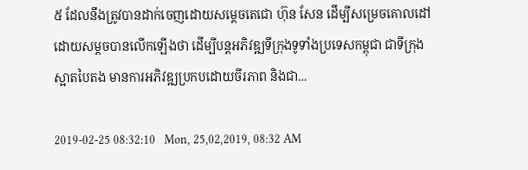៥ ដែលនឹងត្រូវបានដាក់ចេញដោយសម្តេចតេជោ ហ៊ុន សែន ដើម្បីសម្រេចគោលដៅ ដោយសម្តចបានលើកឡើងថា ដើម្បីបន្តអភិវឌ្ឍទីក្រុងទូទាំងប្រទេសកម្ពុជា ជាទីក្រុងស្អាតបៃតង មានការអភិវឌ្ឍប្រកបដោយចីរភាព និងជា...

2019-02-25 08:32:10   Mon, 25,02,2019, 08:32 AM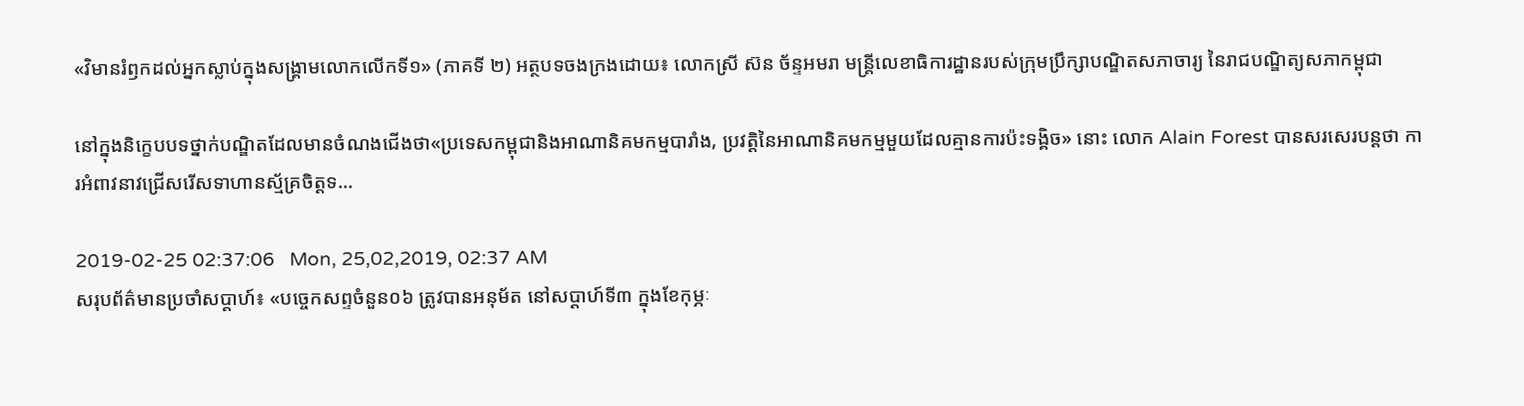«វិមានរំឭកដល់អ្នកស្លាប់ក្នុងសង្គ្រាមលោកលើកទី១» (ភាគទី ២) អត្ថបទចងក្រងដោយ៖ លោកស្រី ស៊ន ច័ន្ទអមរា មន្ត្រីលេខាធិការដ្ឋានរបស់ក្រុមប្រឹក្សាបណ្ឌិតសភាចារ្យ នៃរាជបណ្ឌិត្យសភាកម្ពុជា

នៅក្នុងនិក្ខេបបទថ្នាក់បណ្ឌិតដែលមានចំណងជើងថា«ប្រទេសកម្ពុជានិងអាណានិគមកម្មបារាំង, ប្រវត្តិនៃអាណានិគមកម្មមួយដែលគ្មានការប៉ះទង្គិច» នោះ លោក Alain Forest បានសរសេរបន្តថា ការអំពាវនាវជ្រើសរើសទាហានស្ម័គ្រចិត្តទ...

2019-02-25 02:37:06   Mon, 25,02,2019, 02:37 AM
សរុបព័ត៌មានប្រចាំសប្តាហ៍៖ «បច្ចេកសព្ទចំនួន០៦ ត្រូវបានអនុម័ត នៅសប្តាហ៍ទី៣ ក្នុងខែកុម្ភៈ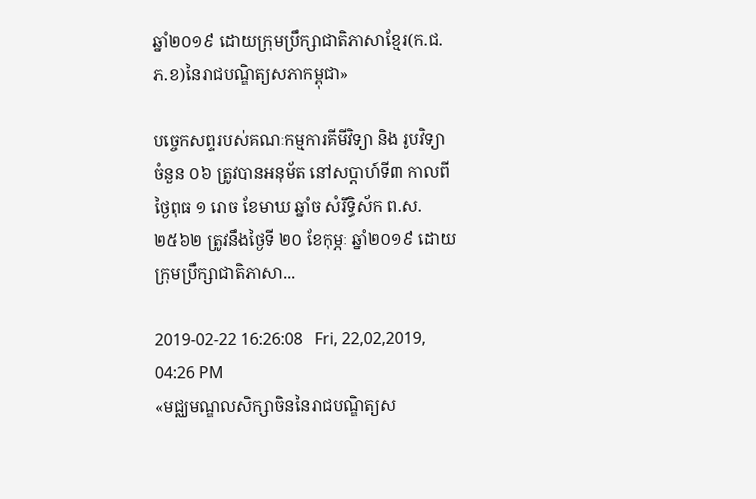ឆ្នាំ២០១៩ ដោយក្រុមប្រឹក្សាជាតិភាសាខ្មែរ(ក.ជ.ភ.ខ)នៃរាជបណ្ឌិត្យសភាកម្ពុជា»

បច្ចេកសព្ទរបស់គណៈកម្មការគីមីវិទ្យា និង រូបវិទ្យា ចំនួន ០៦ ត្រូវបានអនុម័ត នៅសប្តាហ៍ទី៣ កាលពីថ្ងៃពុធ ១ រោច ខែមាឃ ឆ្នាំច សំរឹទ្ធិស័ក ព.ស.២៥៦២ ត្រូវនឹងថ្ងៃទី ២០ ខែកុម្ភៈ ឆ្នាំ២០១៩ ដោយក្រុមប្រឹក្សាជាតិភាសា...

2019-02-22 16:26:08   Fri, 22,02,2019, 04:26 PM
«មជ្ឈមណ្ឌលសិក្សាចិននៃរាជបណ្ឌិត្យស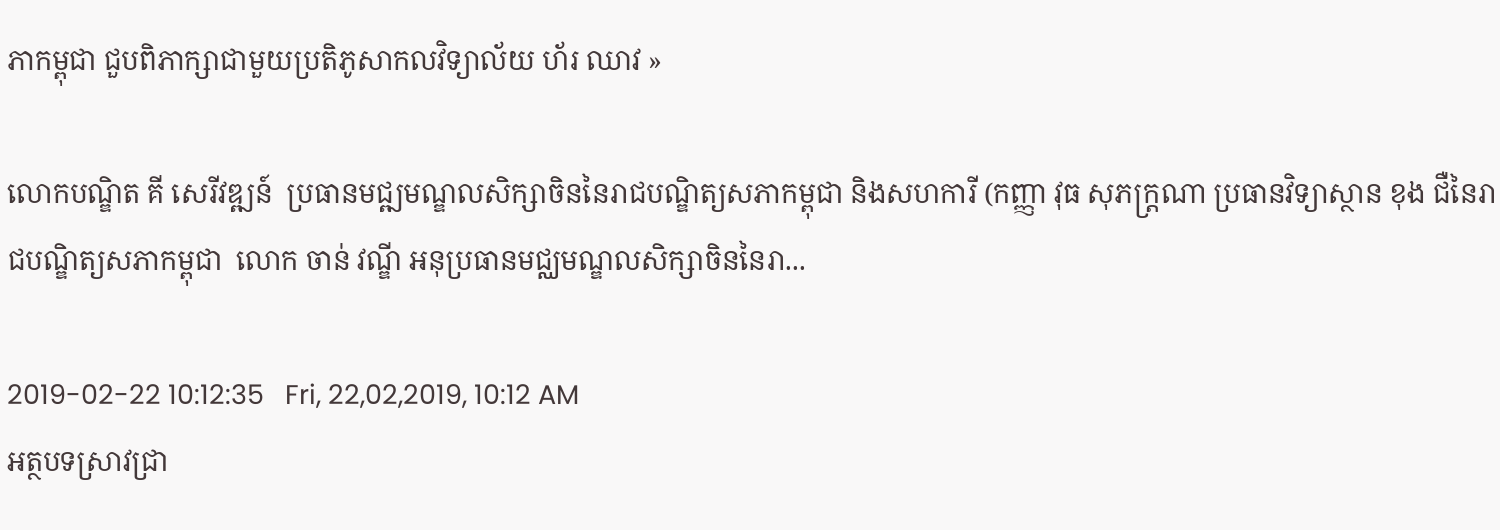ភាកម្ពុជា ជួបពិភាក្សាជាមួយប្រតិភូសាកលវិទ្យាល័យ ហ័រ ឈាវ »

លោកបណ្ឌិត គី សេរីវឌ្ឍន៍  ប្រធានមជ្ឍមណ្ឌលសិក្សាចិននៃរាជបណ្ឌិត្យសភាកម្ពុជា និងសហការី (កញ្ញា វុធ សុភក្ដ្រណា ប្រធានវិទ្យាស្ថាន ខុង ជឺនៃរាជបណ្ឌិត្យសភាកម្ពុជា  លោក ចាន់ វណ្ឌី អនុប្រធានមជ្ឈមណ្ឌលសិក្សាចិននៃរា...

2019-02-22 10:12:35   Fri, 22,02,2019, 10:12 AM
អត្ថបទស្រាវជ្រា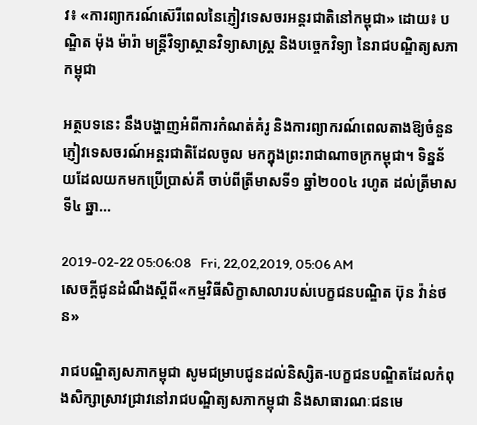វ៖ «ការព្យាករណ៍ស៊េរីពេលនៃភ្ញៀវទេសចរអន្តរជាតិនៅកម្ពុជា» ដោយ៖ បណ្ឌិត ម៉ុង ម៉ារ៉ា មន្ត្រីវិទ្យាស្ថានវិទ្យាសាស្ត្រ និងបច្ចេកវិទ្យា នៃរាជបណ្ឌិត្យសភាកម្ពុជា

អត្ថបទនេះ នឹងបង្ហាញអំពីការកំណត់គំរូ និងការព្យាករណ៍ពេលតាងឱ្យចំនួនភ្ញៀវទេសចរណ៍អន្តរជាតិដែលចូល មកក្នុងព្រះរាជាណាចក្រកម្ពុជា។ ទិន្នន័យដែលយកមកប្រើប្រាស់គឺ ចាប់ពីត្រីមាសទី១ ឆ្នាំ២០០៤ រហូត ដល់ត្រីមាសទី៤ ឆ្នា...

2019-02-22 05:06:08   Fri, 22,02,2019, 05:06 AM
សេចក្តីជូនដំណឹងស្តីពី«កម្មវិធីសិក្ខាសាលារបស់បេក្ខជនបណ្ឌិត ប៊ុន វ៉ាន់ថន»

រាជបណ្ឌិត្យសភាកម្ពុជា សូមជម្រាបជូនដល់និស្សិត-បេក្ខជនបណ្ឌិតដែលកំពុងសិក្សាស្រាវជ្រាវនៅរាជបណ្ឌិត្យសភាកម្ពុជា និងសាធារណៈជនមេ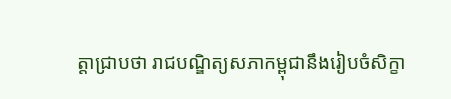ត្តាជ្រាបថា រាជបណ្ឌិត្យសភាកម្ពុជានឹងរៀបចំសិក្ខា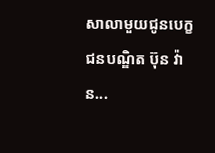សាលាមួយជូនបេក្ខជនបណ្ឌិត ប៊ុន វ៉ាន...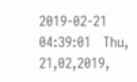2019-02-21 04:39:01   Thu, 21,02,2019,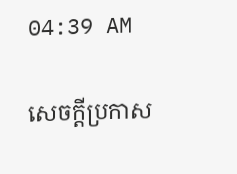04:39 AM

សេចក្តីប្រកាស